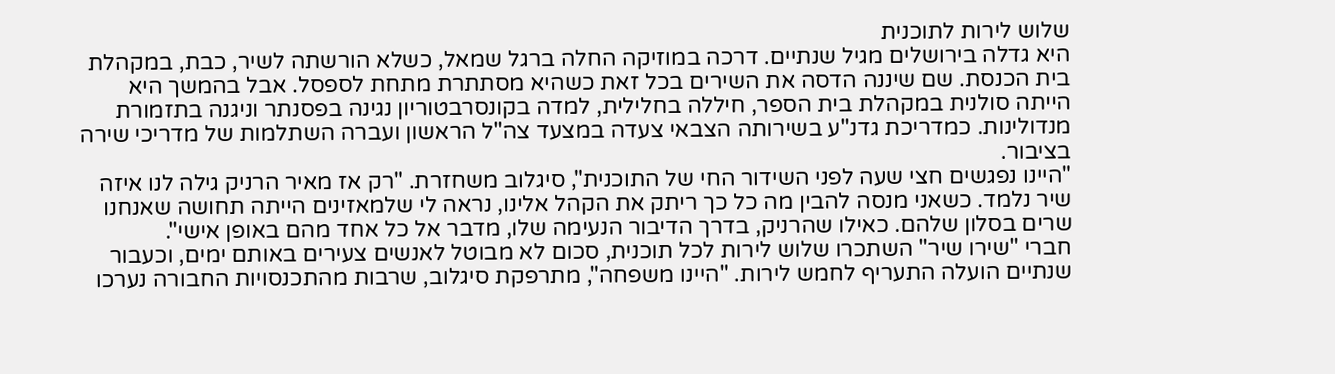שלוש לירות לתוכנית
היא גדלה בירושלים מגיל שנתיים. דרכה במוזיקה החלה ברגל שמאל, כשלא הורשתה לשיר, כבת, במקהלת בית הכנסת. שם שיננה הדסה את השירים בכל זאת כשהיא מסתתרת מתחת לספסל. אבל בהמשך היא הייתה סולנית במקהלת בית הספר, חיללה בחלילית, למדה בקונסרבטוריון נגינה בפסנתר וניגנה בתזמורת מנדולינות. כמדריכת גדנ"ע בשירותה הצבאי צעדה במצעד צה"ל הראשון ועברה השתלמות של מדריכי שירה בציבור.
"היינו נפגשים חצי שעה לפני השידור החי של התוכנית", סיגלוב משחזרת. "רק אז מאיר הרניק גילה לנו איזה שיר נלמד. כשאני מנסה להבין מה כל כך ריתק את הקהל אלינו, נראה לי שלמאזינים הייתה תחושה שאנחנו שרים בסלון שלהם. כאילו שהרניק, בדרך הדיבור הנעימה שלו, מדבר אל כל אחד מהם באופן אישי".
חברי "שירו שיר" השתכרו שלוש לירות לכל תוכנית, סכום לא מבוטל לאנשים צעירים באותם ימים, וכעבור שנתיים הועלה התעריף לחמש לירות. "היינו משפחה", מתרפקת סיגלוב, שרבות מהתכנסויות החבורה נערכו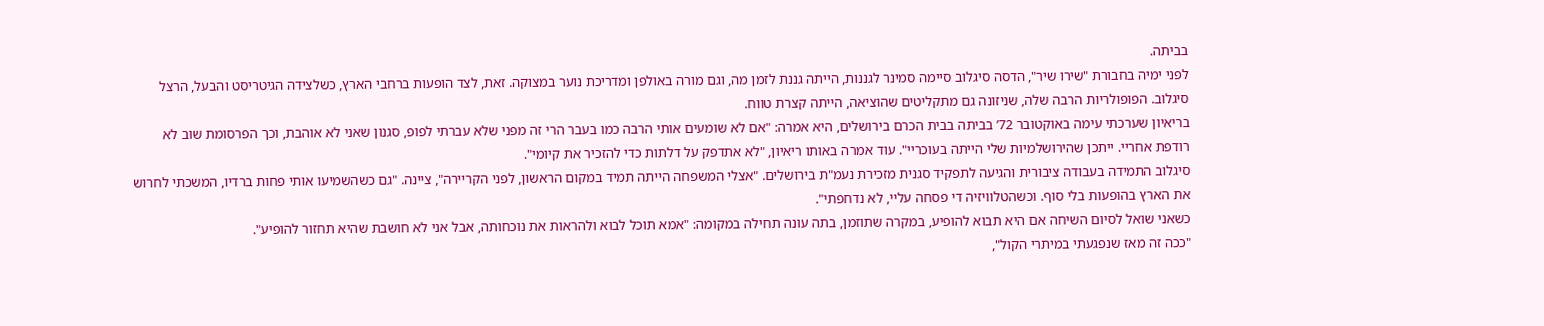בביתה.
לפני ימיה בחבורת "שירו שיר", הדסה סיגלוב סיימה סמינר לגננות, הייתה גננת לזמן מה, וגם מורה באולפן ומדריכת נוער במצוקה. זאת, לצד הופעות ברחבי הארץ, כשלצידה הגיטריסט והבעל, הרצל סיגלוב. הפופולריות הרבה שלה, שניזונה גם מתקליטים שהוציאה, הייתה קצרת טווח.
בריאיון שערכתי עימה באוקטובר 72’ בביתה בבית הכרם בירושלים, היא אמרה: "אם לא שומעים אותי הרבה כמו בעבר הרי זה מפני שלא עברתי לפופ, סגנון שאני לא אוהבת, וכך הפרסומת שוב לא רודפת אחריי. ייתכן שהירושלמיות שלי הייתה בעוכריי". עוד אמרה באותו ריאיון, "לא אתדפק על דלתות כדי להזכיר את קיומי".
סיגלוב התמידה בעבודה ציבורית והגיעה לתפקיד סגנית מזכירת נעמ"ת בירושלים. "אצלי המשפחה הייתה תמיד במקום הראשון, לפני הקריירה", ציינה. "גם כשהשמיעו אותי פחות ברדיו, המשכתי לחרוש את הארץ בהופעות בלי סוף. וכשהטלוויזיה די פסחה עליי, לא נדחפתי".
כשאני שואל לסיום השיחה אם היא תבוא להופיע, במקרה שתוזמן, בתה עונה תחילה במקומה: "אמא תוכל לבוא ולהראות את נוכחותה, אבל אני לא חושבת שהיא תחזור להופיע".
"ככה זה מאז שנפגעתי במיתרי הקול",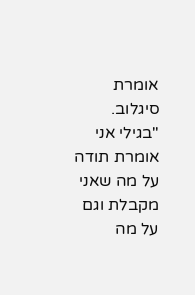אומרת סיגלוב. "בגילי אני אומרת תודה על מה שאני מקבלת וגם על מה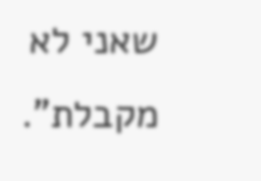שאני לא מקבלת".